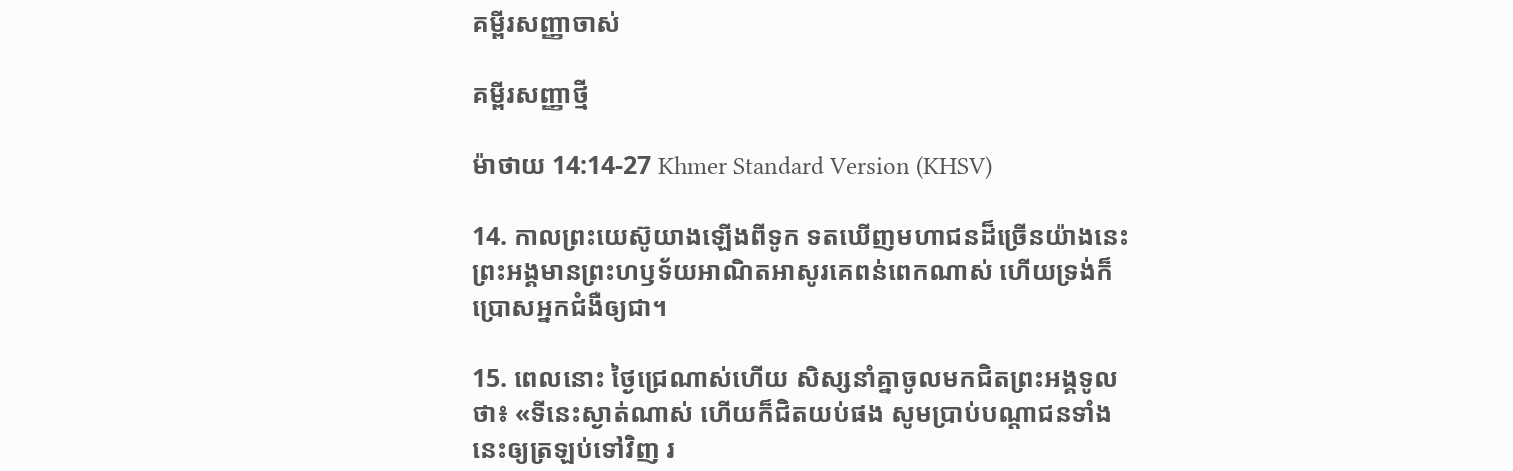គម្ពីរសញ្ញាចាស់

គម្ពីរសញ្ញាថ្មី

ម៉ាថាយ 14:14-27 Khmer Standard Version (KHSV)

14. កាលព្រះ‌យេស៊ូយាងឡើងពីទូក ទតឃើញមហា‌ជនដ៏ច្រើនយ៉ាងនេះ ព្រះ‌អង្គមានព្រះ‌ហឫទ័យអាណិត‌អាសូរគេពន់ពេកណាស់ ហើយទ្រង់ក៏ប្រោសអ្នកជំងឺឲ្យជា។

15. ពេលនោះ ថ្ងៃជ្រេណាស់ហើយ សិស្សនាំគ្នាចូលមកជិតព្រះ‌អង្គទូលថា៖ «ទីនេះស្ងាត់ណាស់ ហើយក៏ជិតយប់ផង សូមប្រាប់បណ្ដា‌ជនទាំងនេះឲ្យត្រឡប់ទៅវិញ រ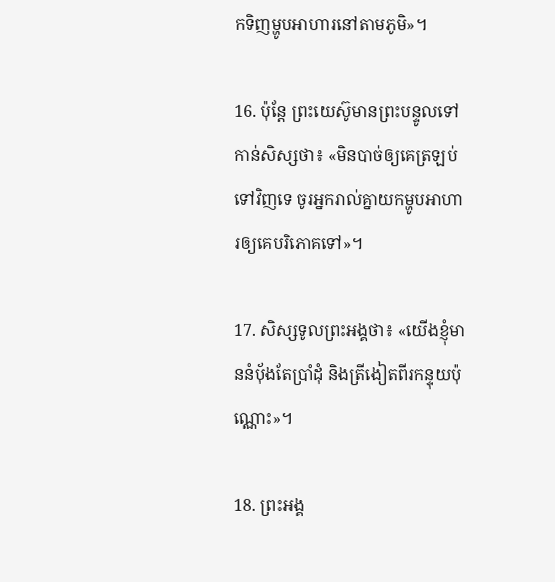កទិញម្ហូបអាហារនៅតាមភូមិ»។

16. ប៉ុន្តែ ព្រះ‌យេស៊ូមានព្រះ‌បន្ទូលទៅកាន់សិស្សថា៖ «មិនបាច់ឲ្យគេត្រឡប់ទៅវិញទេ ចូរអ្នករាល់គ្នាយកម្ហូបអាហារឲ្យគេបរិភោគទៅ»។

17. សិស្សទូលព្រះ‌អង្គថា៖ «យើងខ្ញុំមាននំប៉័ងតែប្រាំដុំ និងត្រី‌ងៀតពីរកន្ទុយប៉ុណ្ណោះ»។

18. ព្រះ‌អង្គ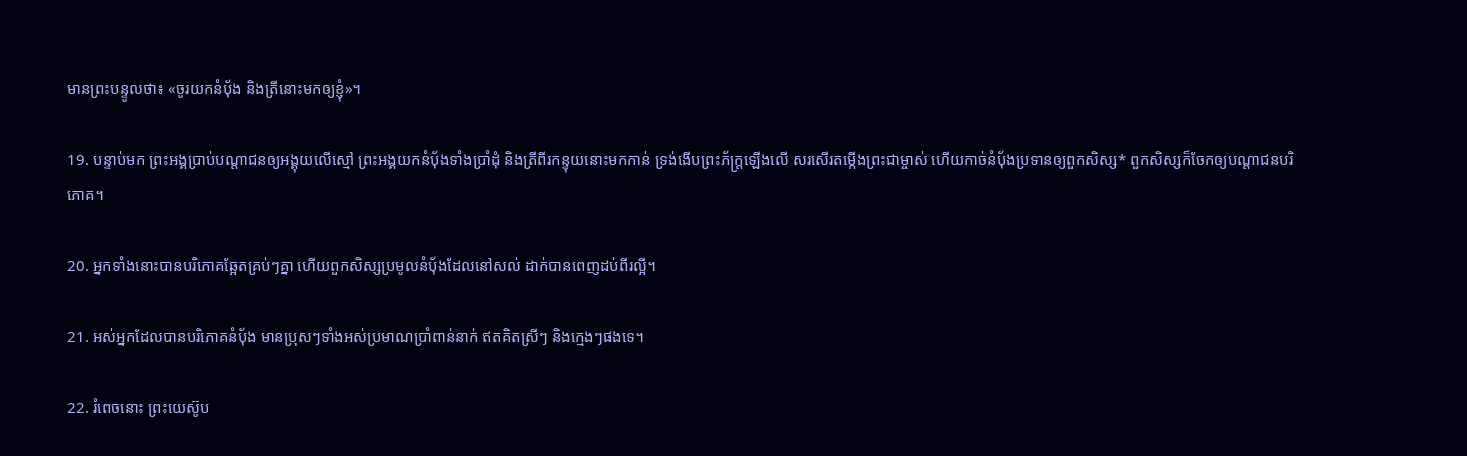មានព្រះ‌បន្ទូលថា៖ «ចូរយកនំប៉័ង និងត្រីនោះមកឲ្យខ្ញុំ»។

19. បន្ទាប់មក ព្រះ‌អង្គប្រាប់បណ្ដា‌ជនឲ្យអង្គុយលើស្មៅ ព្រះ‌អង្គយកនំប៉័ងទាំងប្រាំដុំ និងត្រីពីរកន្ទុយនោះមកកាន់ ទ្រង់ងើបព្រះ‌ភ័ក្ត្រឡើងលើ សរ‌សើរតម្កើងព្រះ‌ជាម្ចាស់ ហើយកាច់នំប៉័ងប្រទានឲ្យពួកសិស្ស* ពួកសិស្សក៏ចែកឲ្យបណ្ដា‌ជនបរិភោគ។

20. អ្នកទាំងនោះបានបរិភោគឆ្អែតគ្រប់ៗគ្នា ហើយពួកសិស្សប្រមូលនំប៉័ងដែលនៅសល់ ដាក់បានពេញដប់‌ពីរល្អី។

21. អស់អ្នកដែលបានបរិភោគនំប៉័ង មានប្រុសៗទាំងអស់ប្រមាណប្រាំ‌ពាន់នាក់ ឥតគិតស្រីៗ និងក្មេងៗផងទេ។

22. រំពេចនោះ ព្រះ‌យេស៊ូប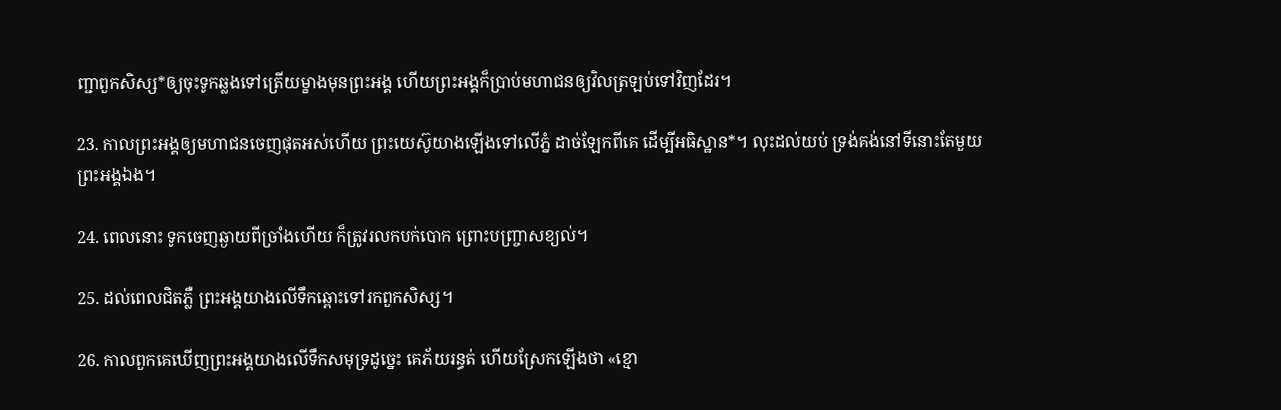ញ្ជាពួកសិស្ស*ឲ្យចុះទូកឆ្លងទៅត្រើយម្ខាងមុនព្រះ‌អង្គ ហើយព្រះ‌អង្គក៏ប្រាប់មហា‌ជនឲ្យវិលត្រឡប់ទៅវិញដែរ។

23. កាលព្រះ‌អង្គឲ្យមហា‌ជនចេញផុតអស់ហើយ ព្រះ‌យេស៊ូយាងឡើងទៅលើភ្នំ ដាច់ឡែកពីគេ ដើម្បីអធិស្ឋាន*។ លុះដល់យប់ ទ្រង់គង់នៅទីនោះតែមួយព្រះ‌អង្គឯង។

24. ពេលនោះ ទូកចេញឆ្ងាយពីច្រាំងហើយ ក៏ត្រូវរលកបក់បោក ព្រោះបញ្ច្រាសខ្យល់។

25. ដល់ពេលជិតភ្លឺ ព្រះ‌អង្គយាងលើទឹកឆ្ពោះទៅរកពួកសិស្ស។

26. កាលពួកគេឃើញព្រះ‌អង្គយាងលើទឹកសមុទ្រដូច្នេះ គេភ័យរន្ធត់ ហើយស្រែកឡើងថា «ខ្មោ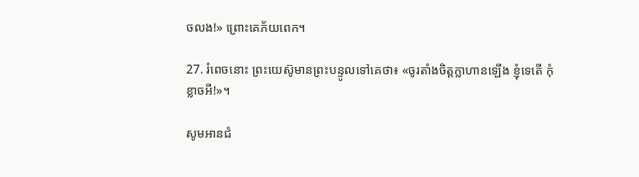ចលង!» ព្រោះគេភ័យពេក។

27. រំពេចនោះ ព្រះ‌យេស៊ូមានព្រះ‌បន្ទូលទៅគេថា៖ «ចូរតាំងចិត្តក្លាហានឡើង ខ្ញុំទេតើ កុំខ្លាចអី!»។

សូមអានជំ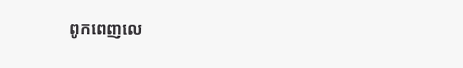ពូកពេញលេ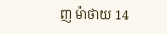ញ ម៉ាថាយ 14